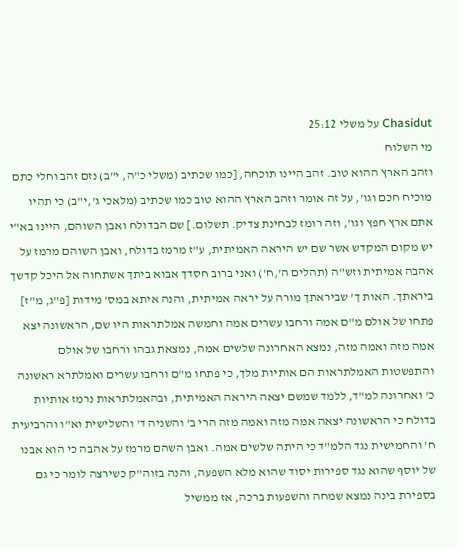Chasidut על משלי 25:12
מי השלוח
וזהב הארץ ההוא טוב. זהב היינו תוכחה, [כמו שכתיב (משלי כ"ה, י"ב) נזם זהב וחלי כתם מוכיח חכם וגו', על זה אומר וזהב הארץ ההוא טוב כמו שכתיב (מלאכי ג',י"ב) כי תהיו אתם ארץ חפץ וגו', וזה רומז לבחינת צדיק. תשלום.] שם הבדולח ואבן השוהם, היינו בא"י יש מקום המקדש אשר שם יש היראה האמיתית, ע"ז מרמז בדולח, ואבן השוהם מרמז על אהבה אמיתית וזש"ה (תהלים ה',ח') ואני ברוב חסדך אבוא ביתך אשתחוה אל היכל קדשך ביראתך. האות ך' שביראתך מורה על יראה אמיתית, והנה איתא במס' מידות [פ"ג, מ"ז] פתחו של אולם מ"ם אמה ורחבו עשרים אמה וחמשה אמלתראות היו שם, הראשונה יצא אמה מזה ואמה מזה, נמצא האחרונה שלשים אמה, נמצאת גבהו ורחבו של אולם והתפשטות האמלתראות הם אותיות מלך, כי פתחו מ"ם ורחבו עשרים ואמלתרא ראשונה כ' ואחרונה למ"ד, ללמד שמשם יצאה היראה האמיתית, ובהאמלתראות נרמז אותיות בדולח כי הראשונה יצאה אמה מזה ואמה מזה הרי ב' והשניה ד' והשלישית וא"ו והרביעית ח' והחמישית נגד הלמ"ד כי היתה שלשים אמה. ואבן השהם מרמז על אהבה כי הוא אבנו של יוסף שהוא נגד ספירות יסוד שהוא מלא השפעה, והנה בזוה"ק כשירצה לומר כי גם בספירת בינה נמצא שמחה והשפעות ברכה, אז ממשיל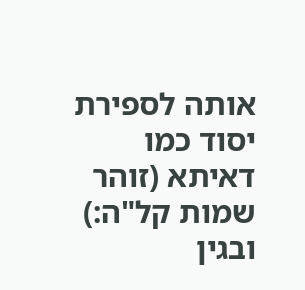אותה לספירת יסוד כמו דאיתא (זוהר שמות קל"ה:) ובגין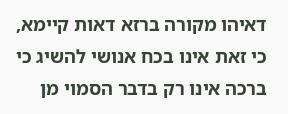דאיהו מקורה ברזא דאות קיימא, כי זאת אינו בכח אנושי להשיג כי ברכה אינו רק בדבר הסמוי מן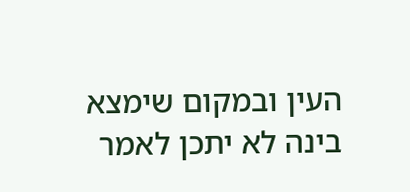העין ובמקום שימצא בינה לא יתכן לאמר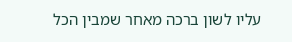עליו לשון ברכה מאחר שמבין הכל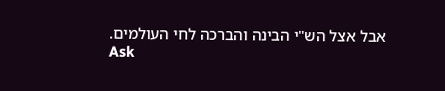אבל אצל הש"י הבינה והברכה לחי העולמים.
Ask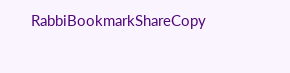RabbiBookmarkShareCopy